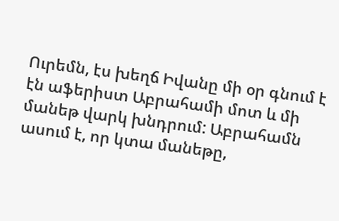Ուրեմն, էս խեղճ Իվանը մի օր գնում է էն աֆերիստ Աբրահամի մոտ և մի մանեթ վարկ խնդրում: Աբրահամն ասում է, որ կտա մանեթը,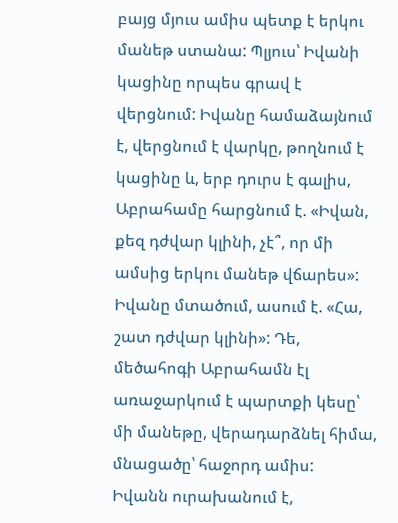բայց մյուս ամիս պետք է երկու մանեթ ստանա: Պլյուս՝ Իվանի կացինը որպես գրավ է վերցնում: Իվանը համաձայնում է, վերցնում է վարկը, թողնում է կացինը և, երբ դուրս է գալիս, Աբրահամը հարցնում է. «Իվան, քեզ դժվար կլինի, չէ՞, որ մի ամսից երկու մանեթ վճարես»: Իվանը մտածում, ասում է. «Հա, շատ դժվար կլինի»: Դե, մեծահոգի Աբրահամն էլ առաջարկում է պարտքի կեսը՝ մի մանեթը, վերադարձնել հիմա, մնացածը՝ հաջորդ ամիս:
Իվանն ուրախանում է,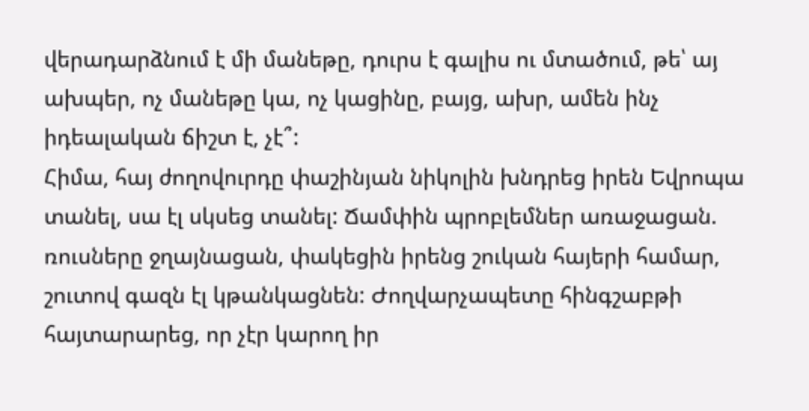վերադարձնում է մի մանեթը, դուրս է գալիս ու մտածում, թե՝ այ ախպեր, ոչ մանեթը կա, ոչ կացինը, բայց, ախր, ամեն ինչ իդեալական ճիշտ է, չէ՞:
Հիմա, հայ ժողովուրդը փաշինյան նիկոլին խնդրեց իրեն Եվրոպա տանել, սա էլ սկսեց տանել: Ճամփին պրոբլեմներ առաջացան. ռուսները ջղայնացան, փակեցին իրենց շուկան հայերի համար, շուտով գազն էլ կթանկացնեն: Ժողվարչապետը հինգշաբթի հայտարարեց, որ չէր կարող իր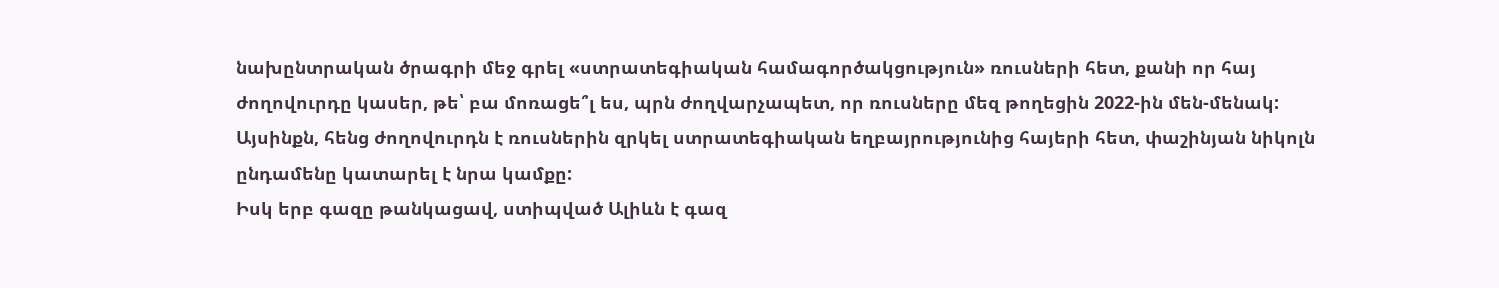նախընտրական ծրագրի մեջ գրել «ստրատեգիական համագործակցություն» ռուսների հետ, քանի որ հայ ժողովուրդը կասեր, թե՝ բա մոռացե՞լ ես, պրն ժողվարչապետ, որ ռուսները մեզ թողեցին 2022-ին մեն-մենակ: Այսինքն, հենց ժողովուրդն է ռուսներին զրկել ստրատեգիական եղբայրությունից հայերի հետ, փաշինյան նիկոլն ընդամենը կատարել է նրա կամքը:
Իսկ երբ գազը թանկացավ, ստիպված Ալիևն է գազ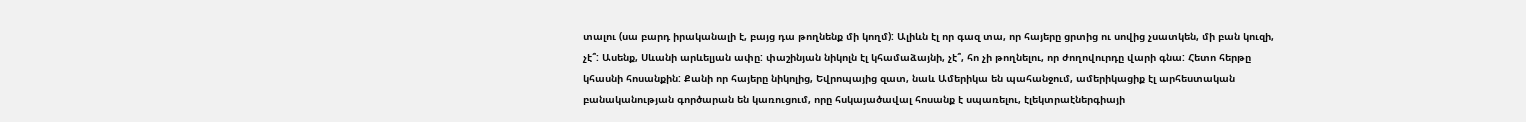տալու (սա բարդ իրականալի է, բայց դա թողնենք մի կողմ): Ալիևն էլ որ գազ տա, որ հայերը ցրտից ու սովից չսատկեն, մի բան կուզի, չէ՞: Ասենք, Սևանի արևելյան ափը: փաշինյան նիկոլն էլ կհամաձայնի, չէ՞, հո չի թողնելու, որ ժողովուրդը վարի գնա: Հետո հերթը կհասնի հոսանքին: Քանի որ հայերը նիկոլից, Եվրոպայից զատ, նաև Ամերիկա են պահանջում, ամերիկացիք էլ արհեստական բանականության գործարան են կառուցում, որը հսկայածավալ հոսանք է սպառելու, էլեկտրաէներգիայի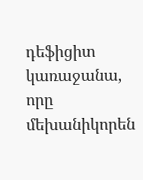դեֆիցիտ կառաջանա, որը մեխանիկորեն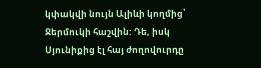կփակվի նույն Ալիևի կողմից՝ Ջերմուկի հաշվին: Դե, իսկ Սյունիքից էլ հայ ժողովուրդը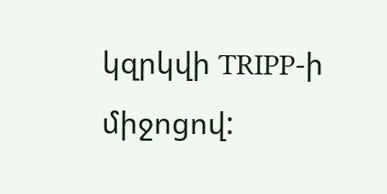կզրկվի TRIPP-ի միջոցով: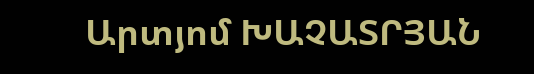Արտյոմ ԽԱՉԱՏՐՅԱՆ